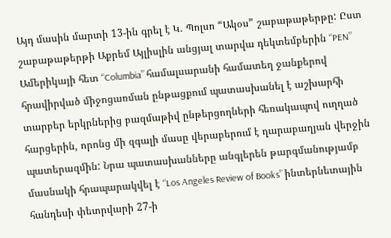Այդ մասին մարտի 13-ին գրել է Կ. Պոլսո “Ակօս” շաբաթաթերթը: Ըստ շաբաթաթերթի Աքրեմ Այլիսլին անցյալ տարվա դեկտեմբերին “PEN” Ամերիկայի հետ “Columbia” համալսարանի համատեղ ջանքերով հրավիրված միջոցառման ընթացքում պատասխանել է աշխարհի տարբեր երկրներից բազմաթիվ ընթերցողների հեռակապով ուղղած հարցերին, որոնց մի զգալի մասը վերաբերում է ղարաբաղյան վերջին պատերազմին: Նրա պատասխանները անգլերեն թարգմանությամբ մասնակի հրապարակվել է “Los Angeles Review of Books” ինտերնետային հանդեսի փետրվարի 27-ի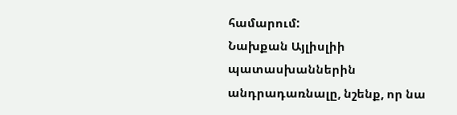համարում:
Նախքան Այլիսլիի պատասխաններին անդրադառնալը, նշենք, որ նա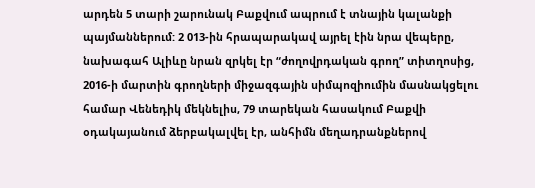արդեն 5 տարի շարունակ Բաքվում ապրում է տնային կալանքի պայմաններում: 2 013-ին հրապարակավ այրել էին նրա վեպերը, նախագահ Ալիևը նրան զրկել էր “ժողովրդական գրող” տիտղոսից, 2016-ի մարտին գրողների միջազգային սիմպոզիումին մասնակցելու համար Վենեդիկ մեկնելիս, 79 տարեկան հասակում Բաքվի օդակայանում ձերբակալվել էր, անհիմն մեղադրանքներով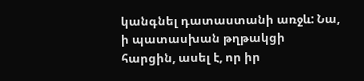կանգնել դատաստանի առջև: Նա, ի պատասխան թղթակցի հարցին, ասել է, որ իր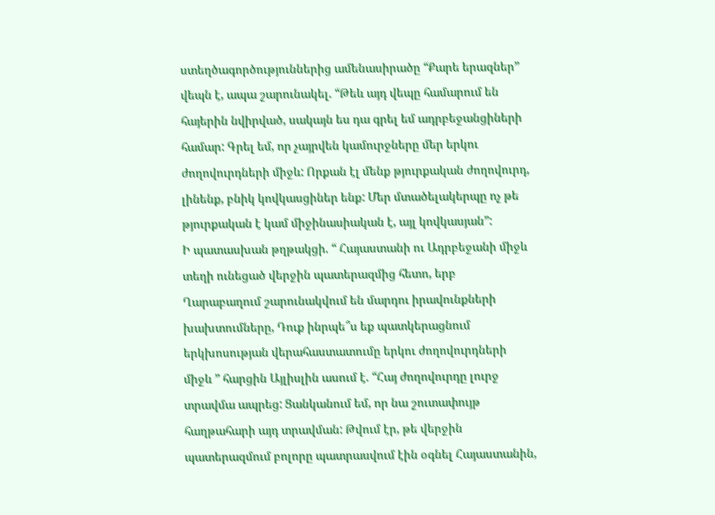ստեղծագործություններից ամենասիրածը “Քարե երազներ” վեպն է, ապա շարունակել. “Թեև այդ վեպը համարում են հայերին նվիրված, սակայն ես դա գրել եմ ադրբեջանցիների համար: Գրել եմ, որ չայրվեն կամուրջները մեր երկու ժողովուրդների միջև: Որքան էլ մենք թյուրքական ժողովուրդ, լինենք, բնիկ կովկասցիներ ենք: Մեր մտածելակերպը ոչ թե թյուրքական է կամ միջինասիական է, այլ կովկասյան”:
Ի պատասխան թղթակցի. “ Հայաստանի ու Ադրբեջանի միջև տեղի ունեցած վերջին պատերազմից հետո, երբ Ղարաբաղում շարունակվում են մարդու իրավունքների խախտումները, Դուք ինրպե՞ս եք պատկերացնում երկխոսության վերահաստատումը երկու ժողովուրդների միջև ” հարցին Այլիսլին ասում է. “Հայ ժողովուրդը լուրջ տրավմա ապրեց: Ցանկանում եմ, որ նա շուտափույթ հաղթահարի այդ տրավման: Թվում էր, թե վերջին պատերազմում բոլորը պատրասվում էին օգնել Հայաստանին,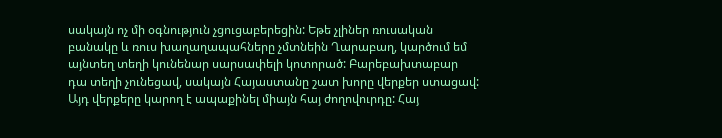սակայն ոչ մի օգնություն չցուցաբերեցին: Եթե չլիներ ռուսական բանակը և ռուս խաղաղապահները չմտնեին Ղարաբաղ, կարծում եմ այնտեղ տեղի կունենար սարսափելի կոտորած: Բարեբախտաբար դա տեղի չունեցավ, սակայն Հայաստանը շատ խորը վերքեր ստացավ: Այդ վերքերը կարող է ապաքինել միայն հայ ժողովուրդը: Հայ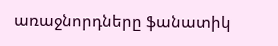առաջնորդները ֆանատիկ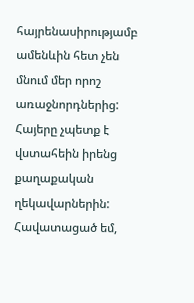հայրենասիրությամբ ամենևին հետ չեն մնում մեր որոշ առաջնորդներից: Հայերը չպետք է վստահեին իրենց քաղաքական ղեկավարներին: Հավատացած եմ,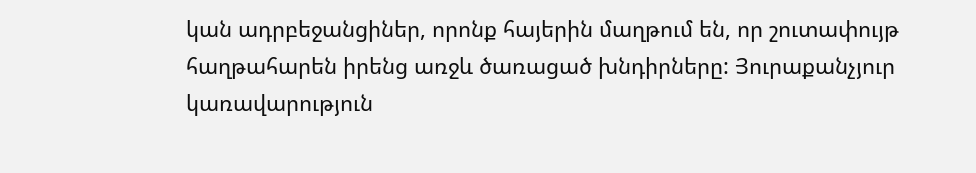կան ադրբեջանցիներ, որոնք հայերին մաղթում են, որ շուտափույթ հաղթահարեն իրենց առջև ծառացած խնդիրները: Յուրաքանչյուր կառավարություն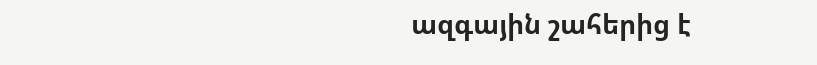ազգային շահերից է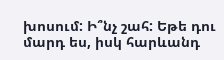խոսում: Ի՞նչ շահ: Եթե դու մարդ ես, իսկ հարևանդ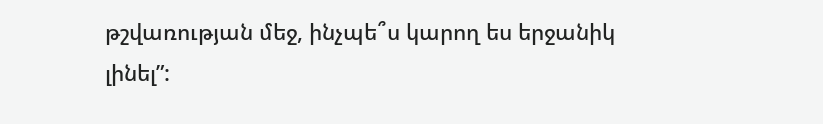թշվառության մեջ, ինչպե՞ս կարող ես երջանիկ լինել”: